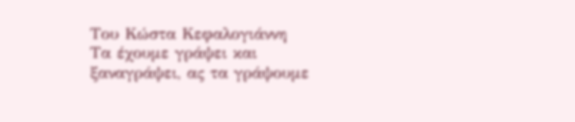Του Κώστα Κεφαλογιάννη
Τα έχουμε γράψει και ξαναγράψει, ας τα γράψουμε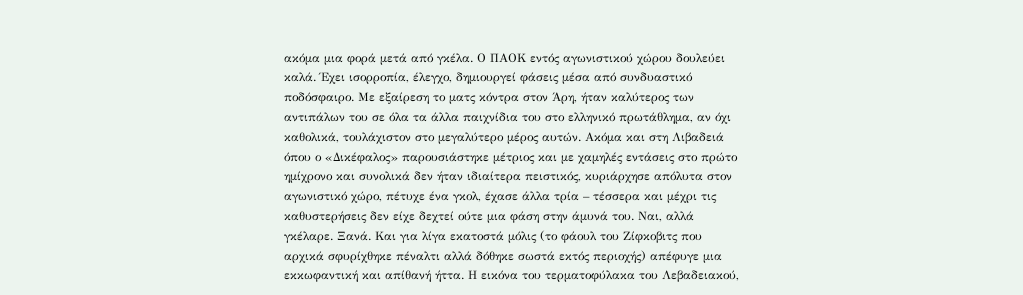ακόμα μια φορά μετά από γκέλα. Ο ΠΑΟΚ εντός αγωνιστικού χώρου δουλεύει καλά. Έχει ισορροπία, έλεγχο, δημιουργεί φάσεις μέσα από συνδυαστικό ποδόσφαιρο. Με εξαίρεση το ματς κόντρα στον Άρη, ήταν καλύτερος των αντιπάλων του σε όλα τα άλλα παιχνίδια του στο ελληνικό πρωτάθλημα, αν όχι καθολικά, τουλάχιστον στο μεγαλύτερο μέρος αυτών. Ακόμα και στη Λιβαδειά όπου ο «Δικέφαλος» παρουσιάστηκε μέτριος και με χαμηλές εντάσεις στο πρώτο ημίχρονο και συνολικά δεν ήταν ιδιαίτερα πειστικός, κυριάρχησε απόλυτα στον αγωνιστικό χώρο, πέτυχε ένα γκολ, έχασε άλλα τρία – τέσσερα και μέχρι τις καθυστερήσεις δεν είχε δεχτεί ούτε μια φάση στην άμυνά του. Ναι, αλλά γκέλαρε. Ξανά. Και για λίγα εκατοστά μόλις (το φάουλ του Ζίφκοβιτς που αρχικά σφυρίχθηκε πέναλτι αλλά δόθηκε σωστά εκτός περιοχής) απέφυγε μια εκκωφαντική και απίθανή ήττα. Η εικόνα του τερματοφύλακα του Λεβαδειακού,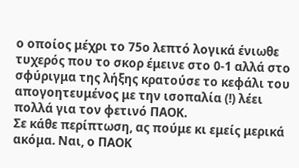ο οποίος μέχρι το 75ο λεπτό λογικά ένιωθε τυχερός που το σκορ έμεινε στο 0-1 αλλά στο σφύριγμα της λήξης κρατούσε το κεφάλι του απογοητευμένος με την ισοπαλία (!) λέει πολλά για τον φετινό ΠΑΟΚ.
Σε κάθε περίπτωση, ας πούμε κι εμείς μερικά ακόμα. Ναι, ο ΠΑΟΚ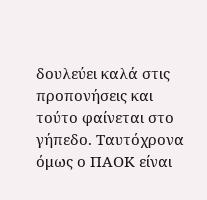δουλεύει καλά στις προπονήσεις και τούτο φαίνεται στο γήπεδο. Ταυτόχρονα όμως ο ΠΑΟΚ είναι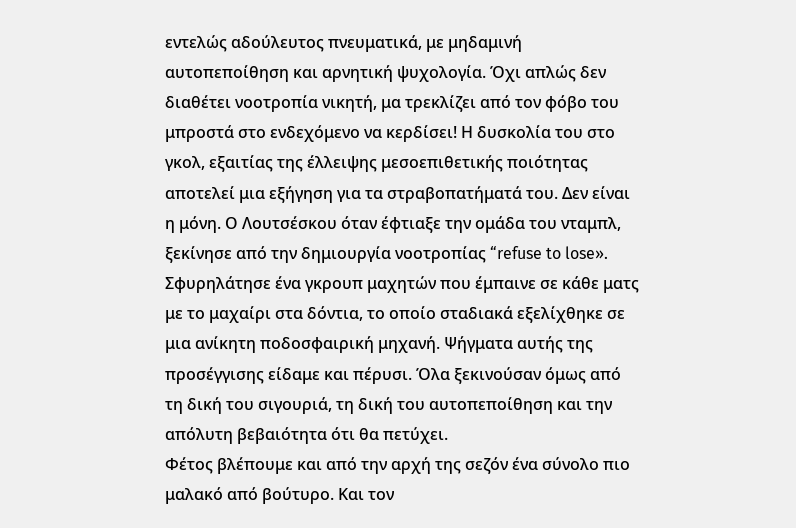εντελώς αδούλευτος πνευματικά, με μηδαμινή αυτοπεποίθηση και αρνητική ψυχολογία. Όχι απλώς δεν διαθέτει νοοτροπία νικητή, μα τρεκλίζει από τον φόβο του μπροστά στο ενδεχόμενο να κερδίσει! Η δυσκολία του στο γκολ, εξαιτίας της έλλειψης μεσοεπιθετικής ποιότητας αποτελεί μια εξήγηση για τα στραβοπατήματά του. Δεν είναι η μόνη. Ο Λουτσέσκου όταν έφτιαξε την ομάδα του νταμπλ, ξεκίνησε από την δημιουργία νοοτροπίας “refuse to lose». Σφυρηλάτησε ένα γκρουπ μαχητών που έμπαινε σε κάθε ματς με το μαχαίρι στα δόντια, το οποίο σταδιακά εξελίχθηκε σε μια ανίκητη ποδοσφαιρική μηχανή. Ψήγματα αυτής της προσέγγισης είδαμε και πέρυσι. Όλα ξεκινούσαν όμως από τη δική του σιγουριά, τη δική του αυτοπεποίθηση και την απόλυτη βεβαιότητα ότι θα πετύχει.
Φέτος βλέπουμε και από την αρχή της σεζόν ένα σύνολο πιο μαλακό από βούτυρο. Και τον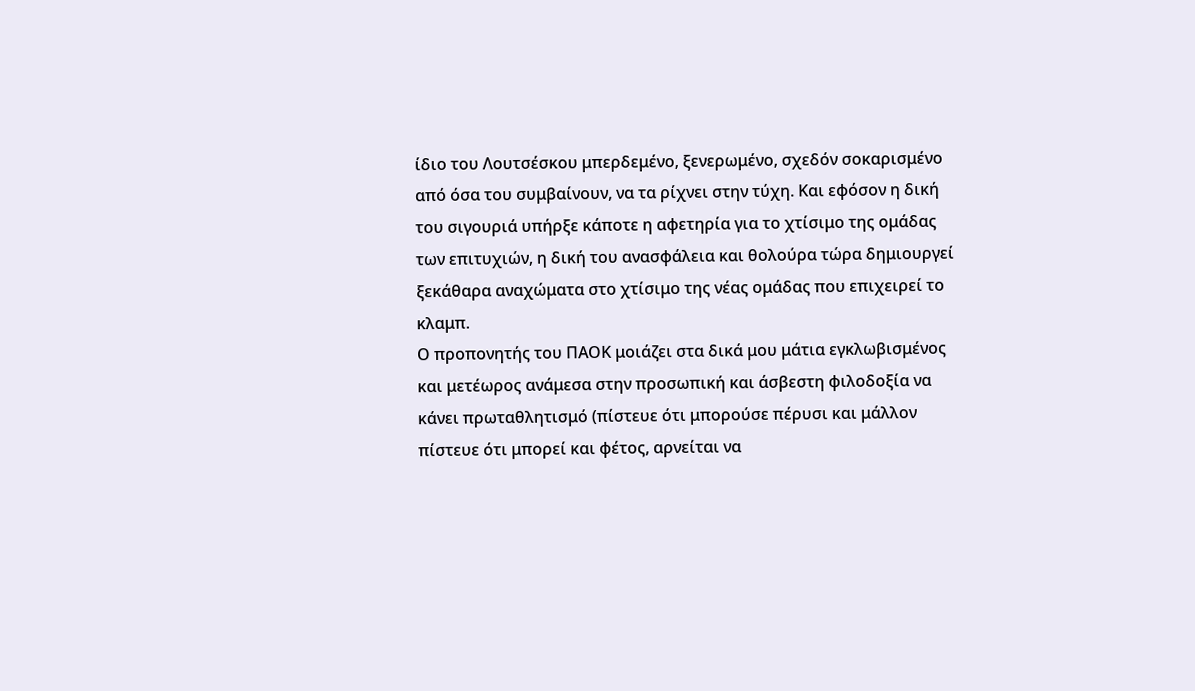ίδιο του Λουτσέσκου μπερδεμένο, ξενερωμένο, σχεδόν σοκαρισμένο από όσα του συμβαίνουν, να τα ρίχνει στην τύχη. Και εφόσον η δική του σιγουριά υπήρξε κάποτε η αφετηρία για το χτίσιμο της ομάδας των επιτυχιών, η δική του ανασφάλεια και θολούρα τώρα δημιουργεί ξεκάθαρα αναχώματα στο χτίσιμο της νέας ομάδας που επιχειρεί το κλαμπ.
Ο προπονητής του ΠΑΟΚ μοιάζει στα δικά μου μάτια εγκλωβισμένος και μετέωρος ανάμεσα στην προσωπική και άσβεστη φιλοδοξία να κάνει πρωταθλητισμό (πίστευε ότι μπορούσε πέρυσι και μάλλον πίστευε ότι μπορεί και φέτος, αρνείται να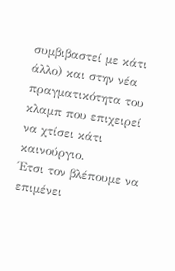συμβιβαστεί με κάτι άλλο) και στην νέα πραγματικότητα του κλαμπ που επιχειρεί να χτίσει κάτι καινούργιο.
Έτσι τον βλέπουμε να επιμένει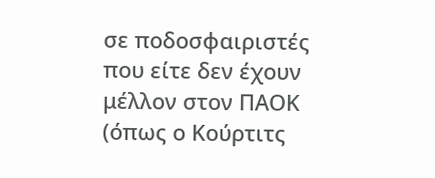σε ποδοσφαιριστές που είτε δεν έχουν μέλλον στον ΠΑΟΚ (όπως ο Κούρτιτς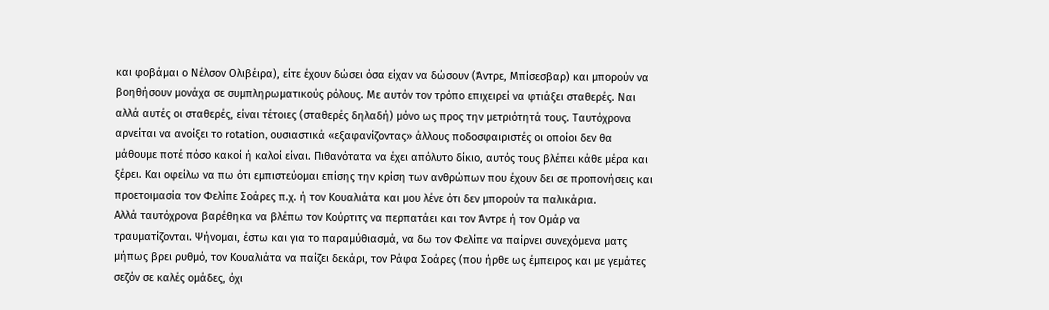και φοβάμαι ο Νέλσον Ολιβέιρα), είτε έχουν δώσει όσα είχαν να δώσουν (Άντρε, Μπίσεσβαρ) και μπορούν να βοηθήσουν μονάχα σε συμπληρωματικούς ρόλους. Με αυτόν τον τρόπο επιχειρεί να φτιάξει σταθερές. Ναι αλλά αυτές οι σταθερές, είναι τέτοιες (σταθερές δηλαδή) μόνο ως προς την μετριότητά τους. Ταυτόχρονα αρνείται να ανοίξει το rotation, ουσιαστικά «εξαφανίζοντας» άλλους ποδοσφαιριστές οι οποίοι δεν θα μάθουμε ποτέ πόσο κακοί ή καλοί είναι. Πιθανότατα να έχει απόλυτο δίκιο, αυτός τους βλέπει κάθε μέρα και ξέρει. Και οφείλω να πω ότι εμπιστεύομαι επίσης την κρίση των ανθρώπων που έχουν δει σε προπονήσεις και προετοιμασία τον Φελίπε Σοάρες π.χ. ή τον Κουαλιάτα και μου λένε ότι δεν μπορούν τα παλικάρια.
Αλλά ταυτόχρονα βαρέθηκα να βλέπω τον Κούρτιτς να περπατάει και τον Άντρε ή τον Ομάρ να τραυματίζονται. Ψήνομαι, έστω και για το παραμύθιασμά, να δω τον Φελίπε να παίρνει συνεχόμενα ματς μήπως βρει ρυθμό, τον Κουαλιάτα να παίζει δεκάρι, τον Ράφα Σοάρες (που ήρθε ως έμπειρος και με γεμάτες σεζόν σε καλές ομάδες, όχι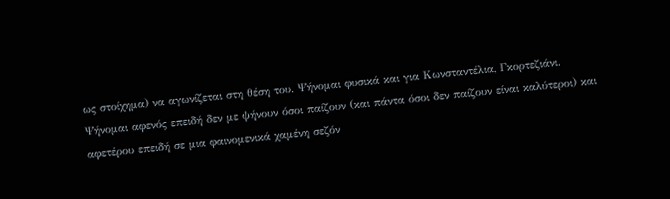ως στοίχημα) να αγωνίζεται στη θέση του. Ψήνομαι φυσικά και για Κωνσταντέλια, Γκορτεζιάνι.
Ψήνομαι αφενός επειδή δεν με ψήνουν όσοι παίζουν (και πάντα όσοι δεν παίζουν είναι καλύτεροι) και αφετέρου επειδή σε μια φαινομενικά χαμένη σεζόν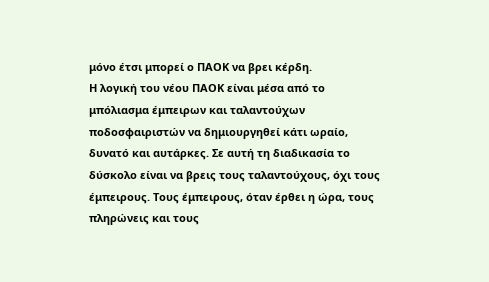μόνο έτσι μπορεί ο ΠΑΟΚ να βρει κέρδη.
Η λογική του νέου ΠΑΟΚ είναι μέσα από το μπόλιασμα έμπειρων και ταλαντούχων ποδοσφαιριστών να δημιουργηθεί κάτι ωραίο, δυνατό και αυτάρκες. Σε αυτή τη διαδικασία το δύσκολο είναι να βρεις τους ταλαντούχους, όχι τους έμπειρους. Τους έμπειρους, όταν έρθει η ώρα, τους πληρώνεις και τους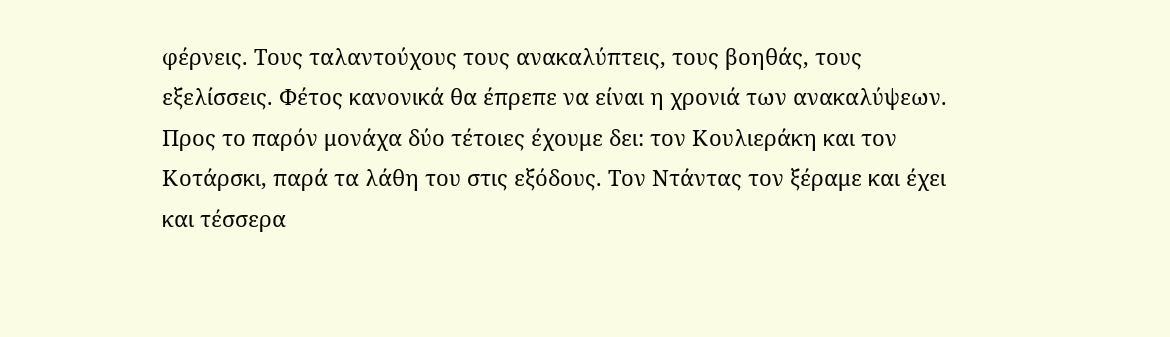φέρνεις. Τους ταλαντούχους τους ανακαλύπτεις, τους βοηθάς, τους εξελίσσεις. Φέτος κανονικά θα έπρεπε να είναι η χρονιά των ανακαλύψεων. Προς το παρόν μονάχα δύο τέτοιες έχουμε δει: τον Κουλιεράκη και τον Κοτάρσκι, παρά τα λάθη του στις εξόδους. Τον Ντάντας τον ξέραμε και έχει και τέσσερα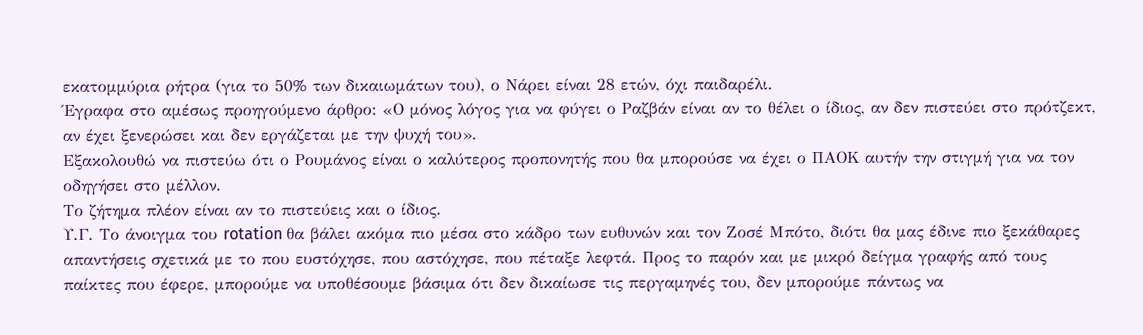εκατομμύρια ρήτρα (για το 50% των δικαιωμάτων του), ο Νάρει είναι 28 ετών, όχι παιδαρέλι.
Έγραφα στο αμέσως προηγούμενο άρθρο: «Ο μόνος λόγος για να φύγει ο Ραζβάν είναι αν το θέλει ο ίδιος, αν δεν πιστεύει στο πρότζεκτ, αν έχει ξενερώσει και δεν εργάζεται με την ψυχή του».
Εξακολουθώ να πιστεύω ότι ο Ρουμάνος είναι ο καλύτερος προπονητής που θα μπορούσε να έχει ο ΠΑΟΚ αυτήν την στιγμή για να τον οδηγήσει στο μέλλον.
Το ζήτημα πλέον είναι αν το πιστεύεις και ο ίδιος.
Υ.Γ. Το άνοιγμα του rotation θα βάλει ακόμα πιο μέσα στο κάδρο των ευθυνών και τον Ζοσέ Μπότο, διότι θα μας έδινε πιο ξεκάθαρες απαντήσεις σχετικά με το που ευστόχησε, που αστόχησε, που πέταξε λεφτά. Προς το παρόν και με μικρό δείγμα γραφής από τους παίκτες που έφερε, μπορούμε να υποθέσουμε βάσιμα ότι δεν δικαίωσε τις περγαμηνές του, δεν μπορούμε πάντως να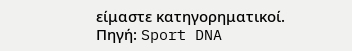είμαστε κατηγορηματικοί.
Πηγή: Sport DNA